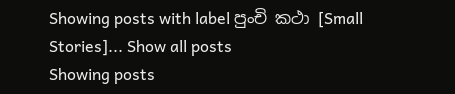Showing posts with label පුංචි කථා [Small Stories]... Show all posts
Showing posts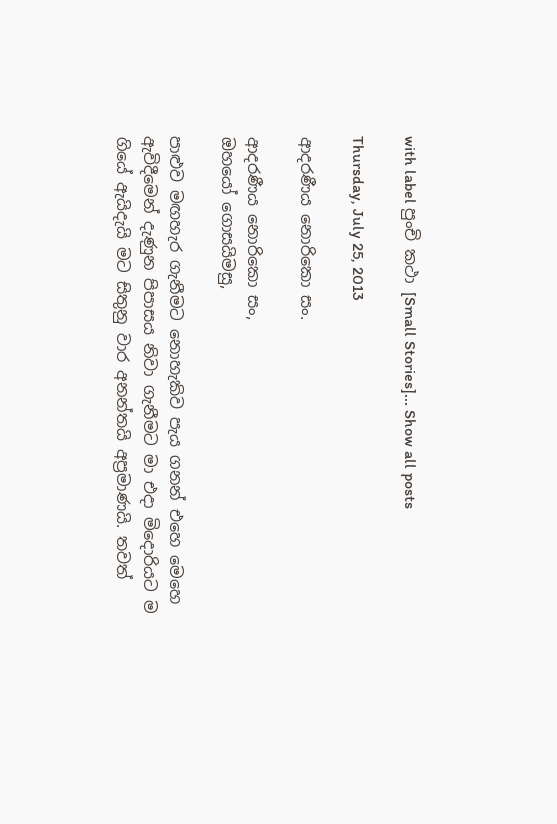with label පුංචි කථා [Small Stories]... Show all posts

Thursday, July 25, 2013

ආදරණීය නොරිකො සං.

ආදරණීය නොරිකො සං,
ඔහයෝ ගොසයිමසු,

පාළුව මඟහැර ගැනීමට නොහැකිව පැය ගනන් එහෙ මෙහෙ ඇවිදීමෙන් දැණුන පිපාසය නිවා ගැනීමට මා එදා මිදොරියට ම ගියේ ඇයිදැයි මට සිතුනු වාර ‍අ‍නන්තයි අප්‍රමාණයි. තවත්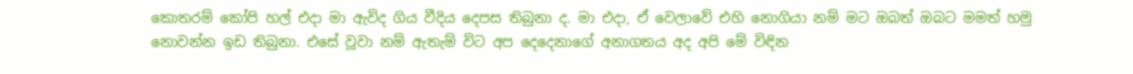කොතරම් කෝපි හල් එදා මා ඇවිද ගිය වීදිය දෙපස තිබුනා ද. මා එදා, ඒ වෙලාවේ එහි නොගියා නම් මට ඔබත් ඔබට මමත් හමු නොවන්න ඉඩ තිබුනා. එසේ වූවා නම් ඇතැම් විට අප දෙදෙනාගේ අනාගතය අද අපි මේ විඳින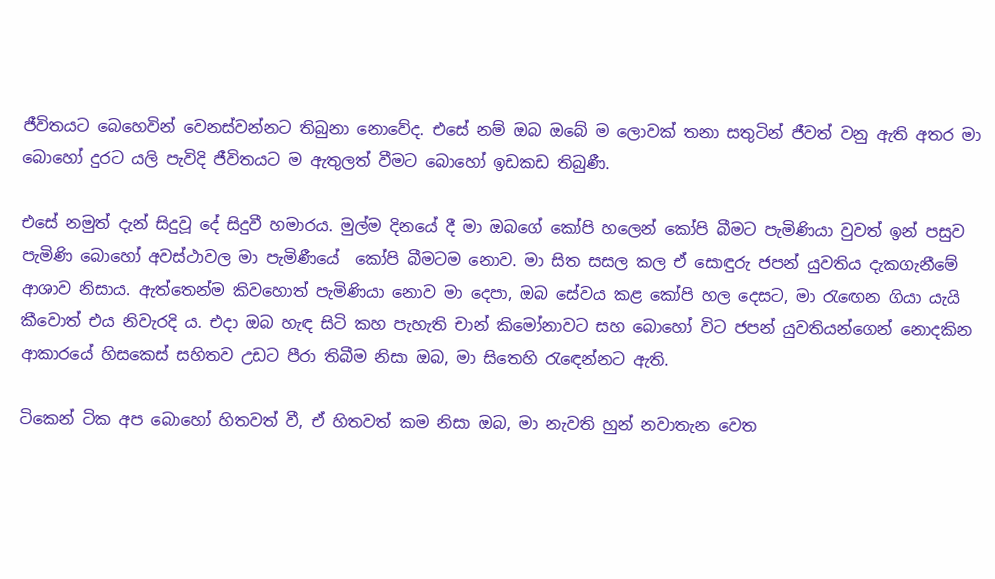ජීවිතයට බෙහෙවින් වෙනස්වන්නට තිබුනා නොවේද. එසේ නම් ඔබ ඔබේ ම ලොවක් තනා සතුටින් ජීවත් වනු ඇති අතර ‍මා බොහෝ දුරට යලි පැවිදි ජීවිතයට ම ඇතුලත් වීමට බොහෝ ඉඩකඩ තිබුණී.

එසේ නමුත් දැන් සිදුවූ දේ සිදුවී හමාරය. මුල්ම දිනයේ දී මා ඔබගේ කෝපි හලෙන් කෝපි බීමට පැමිණියා වුවත් ඉන් පසුව පැමිණි බොහෝ අවස්ථාවල මා පැමිණීයේ  කෝපි බීමටම නොව. මා සිත සසල කල ඒ සොඳුරු ජපන් යුවතිය දැකගැනීමේ ආශාව නිසාය. ඇත්තෙන්ම කිවහොත් පැමිණියා නොව මා දෙපා, ඔබ සේවය කළ කෝපි හල දෙසට, මා රැ‍ඟෙන ගියා යැයි කීවොත් එය නිවැරදි ය. එදා ඔබ හැඳ සිටි කහ පැහැති චාන් කිමෝනාවට සහ බොහෝ විට ජපන් යුවතියන්ගෙන් නොදකින ආකාරයේ හිසකෙස් සහිතව උඩට පීරා තිබීම නිසා ඔබ, මා සිතෙහි රැ‍ඳෙන්නට ඇති.

ටිකෙන් ටික අප බොහෝ හිතවත් වී, ඒ හිතවත් කම නිසා ඔබ, මා නැවති හුන් නවාතැන වෙත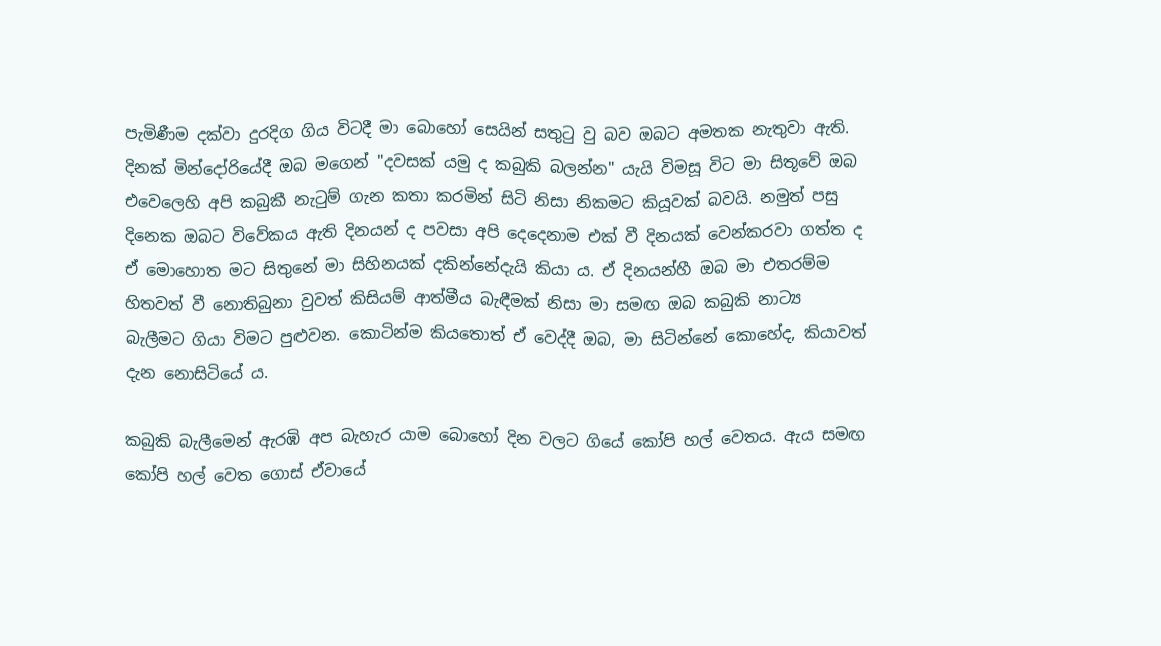පැමිණීම දක්වා දුරදිග ගිය විටදී මා බොහෝ සෙයින් සතුටු වු බව ඔබට අමතක නැතුවා ඇති. දිනක් මින්දෝරියේදී ඔබ මගෙන් "දවසක් යමු ද කබුකි බලන්න" යැයි විමසූ විට මා සිතූවේ ඔබ එවෙලෙහි අපි කබුකී නැටුම් ගැන කතා කරමින් සිටි නිසා නිකමට කියූවක් බවයි. නමුත් පසු දිනෙක ඔබට විවේකය ඇති දිනයන් ද පවසා අපි දෙදෙනාම එක් වී දිනයක් වෙන්කරවා ගත්ත ද ඒ ‍මොහොත මට සිතුනේ මා සිහිනයක් දකින්නේදැයි කියා ය. ඒ දිනයන්හී ඔබ මා එතරම්ම හිතවත් වී නොතිබුනා වුවත් කිසියම් ආත්මීය බැඳීමක් නිසා මා සමඟ ඔබ කබුකි නාට්‍ය බැලීමට ගියා විම‍ට පුළුවන. කොටින්ම කියතොත් ඒ වෙද්දී ඔබ, මා සිටින්නේ කොහේද, කියාවත් දැන නොසිටියේ ය.

කබුකි බැලීමෙන් ඇරඹි අ‍ප බැහැර යාම බොහෝ දින වලට ගියේ කෝපි හල් වෙතය. ඇය සමඟ කෝපි හල් වෙත ගොස් ඒවායේ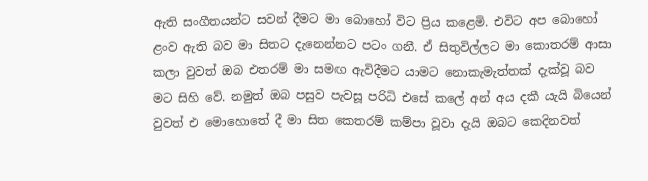ඇති සංගීතයන්ට සවන් දීමට මා බොහෝ විට ප්‍රිය කළෙමි. එවිට අප බොහෝ ළංව ඇති බව මා සිතට දැනෙන්නට පටං ගනී. ඒ සිතුවිල්ලට මා කොතරම් ආසා කලා වුවත් ඔබ එතරම් මා සමඟ ඇවිදීමට යාමට‍ නොකැමැත්තක් දැක්වූ බව මට සිහි වේ. නමුත් ඔබ පසුව පැවසූ පරිධි එසේ කලේ අන් අය දකී යැයි බියෙන් වුවත් එ මොහොතේ දී මා සිත කෙතරම් කම්පා වූවා දැයි ඔබට කෙදිනවත්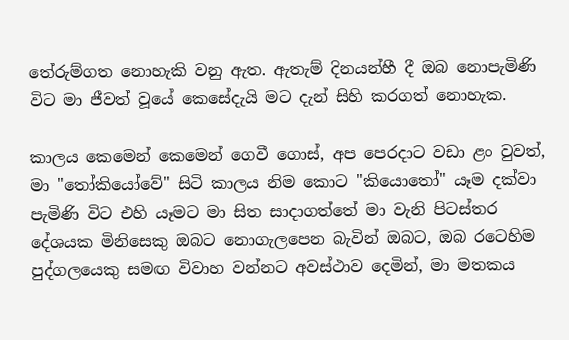තේරුම්ගත නොහැකි වනු ඇත. ඇතැම් දිනයන්හී දී ඔබ නොපැමිණි විට මා ජීවත් වූයේ කෙසේදැයි මට දැන් සිහි කරගත් නොහැක.

කාලය කෙමෙන් කෙමෙන් ගෙවී ගොස්, අප පෙරදාට වඩා ළං වුවත්, මා "තෝකියෝවේ" සිටි කාලය නිම කොට "කියොතෝ" යෑම දක්වා පැමිණි විට එහි යෑමට මා සිත සාදාගත්තේ මා වැනි පිටස්තර දේශයක මිනිසෙකු ඔබට නොගැලපෙන බැවින් ඔබට, ඔබ රටෙහිම පුද්ගලයෙකු සමඟ විවාහ වන්නට අවස්ථාව දෙමින්, මා මතකය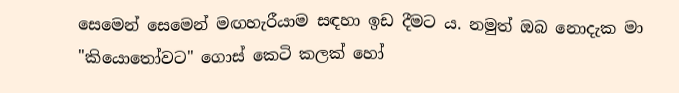සෙමෙන් සෙමෙන් මඟහැරීයාම සඳහා ඉඩ දීමට ය. නමුත් ඔබ නොදැක මා "කියොතෝවට" ගොස් කෙටි කලක් හෝ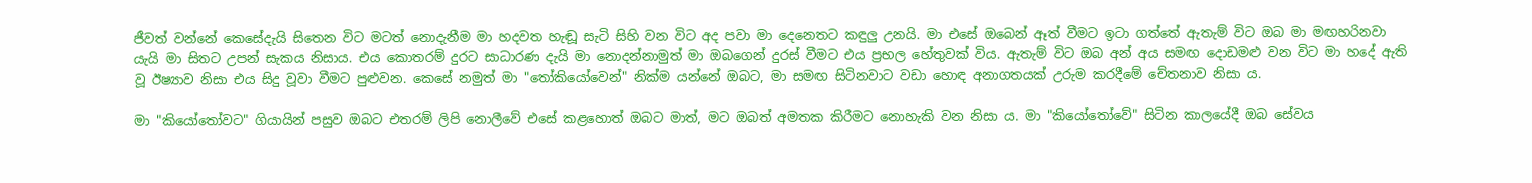ජීවත් වන්නේ කෙසේදැයි සිතෙන විට මටත් නොදැනීම මා හදවත හැඬූ සැටි සිහි වන විට අද පවා මා දෙනෙතට කඳුලු උනයි. මා එසේ ඔබෙන් ඈත් වීමට ඉටා ගත්තේ ඇතැම් විට ඔබ මා මඟහරිනවා යැයි මා සිතට උපන් සැකය නිසාය. එය කොතරම් දුරට සාධාරණ දැයි මා නොදන්නාමුත් මා ඔබගෙන් දුරස් වීමට එය ප්‍රභල හේතුවක් විය. ඇතැම් විට ඔබ අන් අය සමඟ දොඩමළු වන විට මා හදේ ඇති වූ ඊෂ්‍යාව නිසා එය සිදු වූවා වීමට පුළුවන. කෙසේ නමුත් මා "තෝකියෝවෙන්" නික්ම යන්නේ ඔබට, මා සමඟ සිටිනවාට වඩා හොඳ අනාගතයක් උරුම කරදීමේ චේතනාව නිසා ය.

මා "කියෝතෝවට" ගියායින් පසුව ඔබට එතරම් ලිපි නොලීවේ එසේ කළහොත් ඔබට මාත්, මට ඔබත් අමතක කිරීමට නොහැකි වන නිසා ය. මා "කියෝතෝවේ" සිටින කාලයේදී ඔබ සේවය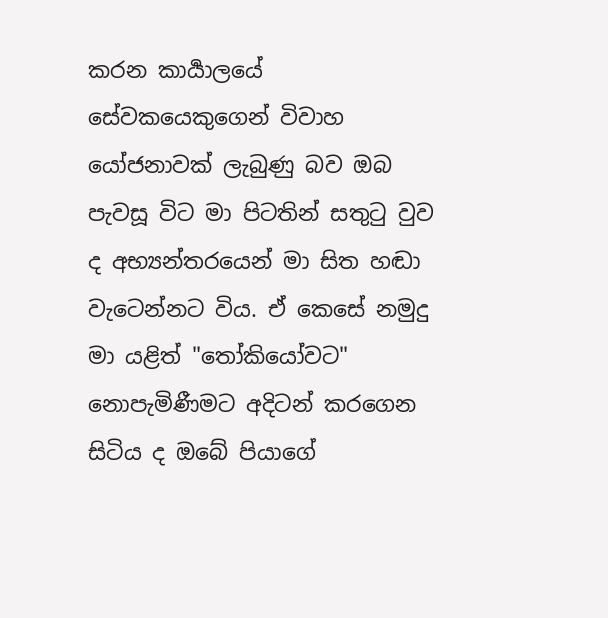කරන කාර්‍යාලයේ සේවකයෙකුගෙන් විවාහ යෝජනාවක් ලැබුණු බව ඔබ පැවසූ විට මා පිටතින් සතුටු වුව ද අභ්‍යන්තරයෙන් මා සිත හඬා වැටෙන්නට විය. ඒ කෙසේ නමුදු මා යළිත් ‍"තෝකියෝවට" නොපැමිණීමට අදිටන් කරගෙන සිටිය ද ඔබේ පියාගේ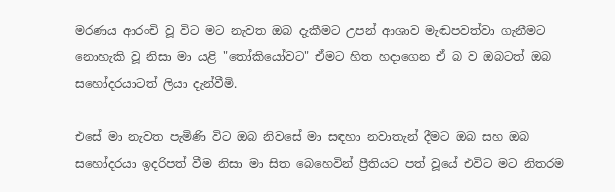මරණය ආරංචි වූ විට මට නැවත ඔබ දැකීමට උපන් ආශාව මැඬපවත්වා ගැනීමට නොහැකි වූ නිසා මා යළි "තෝකියෝවට" ඒමට හිත හදාගෙන ඒ බ ව ඔබටත් ඔබ සහෝදරයාටත් ලියා දැන්වීමි.

එසේ මා නැවත පැමිණි විට ඔබ නිවසේ මා සඳහා නවාතැන් දීමට ඔබ සහ ඔබ සහෝදරයා ඉදරිපත් වීම නිසා මා සිත බෙහෙවින් ප්‍රීතියට පත් වූයේ එවිට මට නිතරම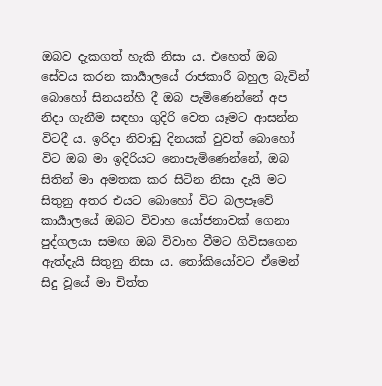ඔබව දැකගත් හැකි නිසා ය. එහෙත් ඔබ සේවය කරන කාර්‍යාලයේ රාජකාරී බහුල බැවින් බොහෝ සිනයන්හි දී ඔබ පැමිණෙන්නේ අප නිදා ගැනීම සඳහා ගුදිරි වෙත යෑමට ආසන්න විටදී ය. ඉරිදා නිවාඩු දිනයක් වුවත් ‍බොහෝ විට ඔබ මා ඉදිරියට නොපැමිණෙන්නේ, ඔබ සිතින් මා අමතක කර සිටින නිසා දැයි මට සි‍තුනු අතර එයට බොහෝ විට බලපෑවේ කාර්‍යාලයේ ඔබට විවාහ යෝජනාවක් ගෙනා පුද්ගලයා සමඟ ඔබ විවාහ ‍වීමට ගිවිසගෙන ඇත්දැයි සිතුනු නිසා ය. තෝකියෝවට ඒමෙන් සිදු වූයේ මා චිත්ත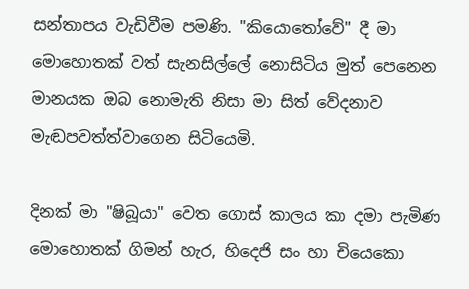සන්තාපය වැඩිවීම පමණි. "කියොතෝවේ" දී මා මොහොතක් වත් සැනසිල්ලේ නොසිටිය මුත් පෙනෙන මානයක ඔබ නොමැති නිසා මා සිත් වේදනාව මැඬපවත්ත්වාගෙන සිටියෙමි.

දිනක් මා "ෂිබූයා" වෙත ගොස් කාලය කා දමා පැමිණ මොහොතක් ගිමන් හැර, හිදෙජි සං හා චියෙකො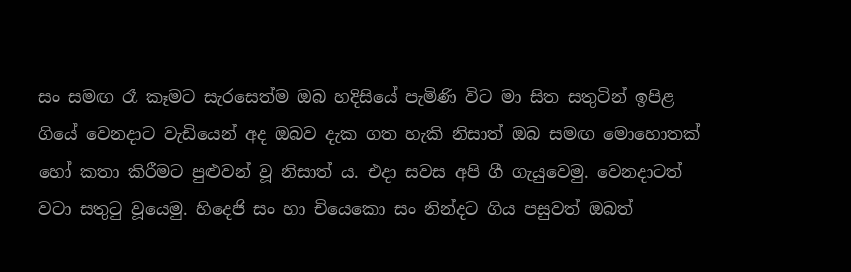සං සමඟ රෑ කෑමට සැරසෙත්ම ඔබ හදිසියේ පැමිණි විට මා සිත සතුටින් ඉපිළ ගියේ වෙනදාට වැඩියෙන් අද ඔබව දැක ගත හැකි නිසාත් ඔබ සමඟ මොහොතක් හෝ කතා කිරීමට පුළුවන් වූ නිසාත් ය. එදා සවස අපි ගී ගැයුවෙමු. වෙනදාටත් වටා සතුටු වූයෙමු. හිදෙජි සං හා චියෙකො සං නින්දට ගිය පසුවත් ඔබත්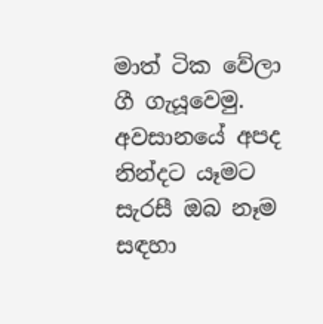මාත් ටික වේලා ගී ගැයූවෙමු. අවසානයේ අපද නින්දට යෑමට සැරසී ඔබ නෑම සඳහා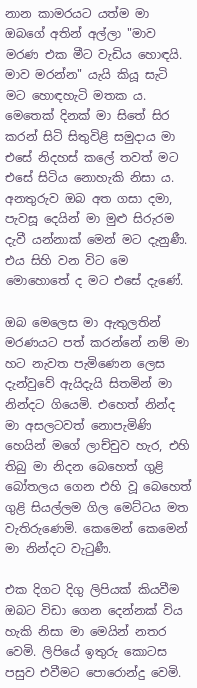නාන කාමරයට යත්ම මා ඔබගේ අතින් අල්ලා "මාව මරණ එක මීට වැඩිය හොඳයි. මාව මරන්න" යැයි කියූ සැටි මට හොඳහැටි මතක ය. මෙතෙක් දිනක් මා සිතේ සිර කරන් සිටි සිතුවිළි සමුදාය මා එසේ නිදහස් කලේ තවත් මට එසේ සිටිය නොහැකි නිසා ය. අනතුරුව ඔබ අත ගසා දමා, පැවසූ දෙයින් මා මුළු සිරුරම දැවී යන්නාක් මෙන් මට දැනුණී. එය සිහි වන විට මෙ මොහොතේ ද මට එසේ දැණේ.

ඔබ මෙලෙස මා ඇතුලතින් මරණයට පත් කරන්නේ නම් මා හට නැවත පැමිණෙන ලෙස දැන්වුවේ ඇයිදැයි සිතමින් මා නින්දට ගියෙමි. එහෙත් නින්ද මා අසලටවත් නොපැමිණි හෙයින් මගේ ලාච්චුව හැර, එහි තිබු මා නිදන බෙහෙත් ගුළි බෝතලය ගෙන එහි වූ බෙහෙත් ගුළි සියල්ලම ගිල මෙට්ටය මත වැතිරුණෙමි. කෙමෙන් කෙමෙන් මා නින්දට වැටුණී.

එක දිගට දිගු ලිපියක් කියවීම ඔබට විඩා ගෙන දෙන්නක් විය හැකි නිසා මා මෙයින් නතර වෙමි. ලිපියේ ඉතුරු කොටස පසුව එවීමට පොරොන්දු වෙමි.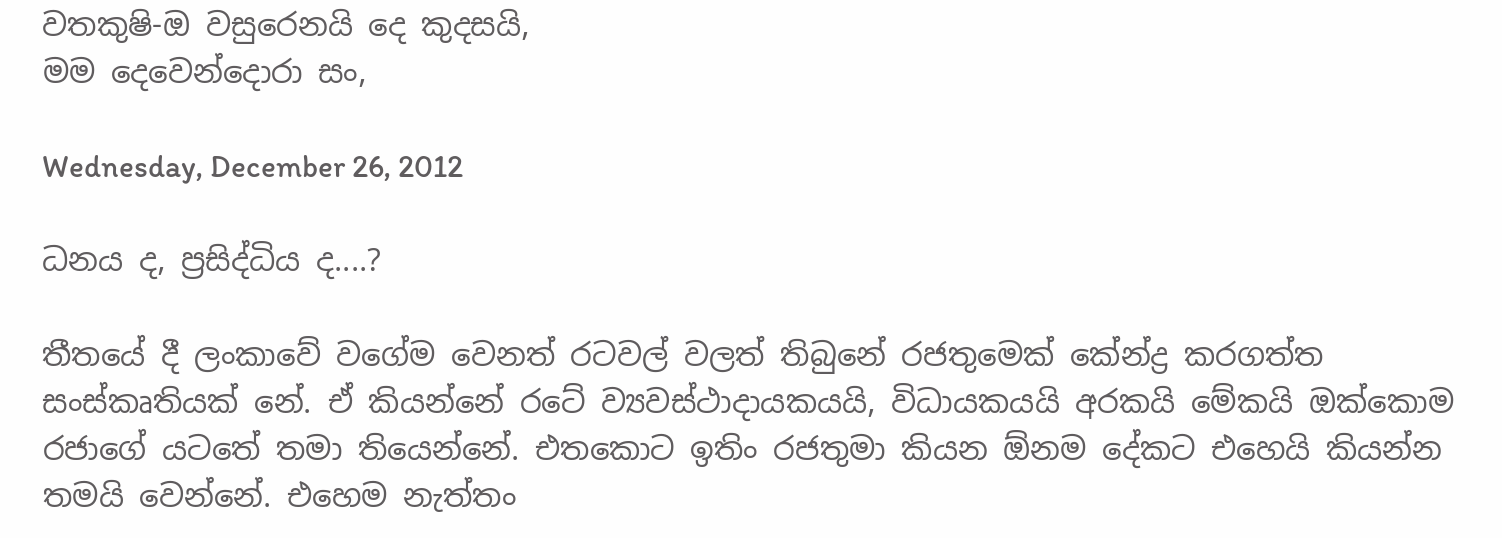වතකුෂි-ඔ වසුරෙනයි දෙ කුදසයි,
මම දෙවෙන්දොරා සං,

Wednesday, December 26, 2012

ධනය ද, ප්‍රසිද්ධිය ද....?

තීතයේ දී ලංකාවේ වගේම වෙනත් රටවල් වලත් තිබුනේ රජතුමෙක් කේන්ද්‍ර කරගත්ත සංස්කෘතියක් නේ. ඒ කියන්නේ රටේ ව්‍යවස්ථාදායකයයි, විධායකයයි අරකයි මේකයි ඔක්කොම රජාගේ යටතේ තමා තියෙන්නේ. එතකොට ඉතිං රජතුමා කියන ඕනම දේකට එහෙයි කියන්න තමයි වෙන්නේ. එහෙම නැත්තං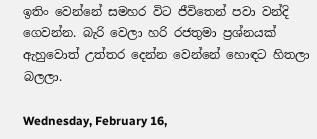ඉතිං වෙන්නේ සමහර විට ජීවිතෙන් පවා වන්දි ගෙවන්න. බැරි වෙලා හරි රජතුමා ප්‍රශ්නයක් ඇහුවොත් උත්තර දෙන්න වෙන්නේ හොඳට හිතලා බලලා.

Wednesday, February 16,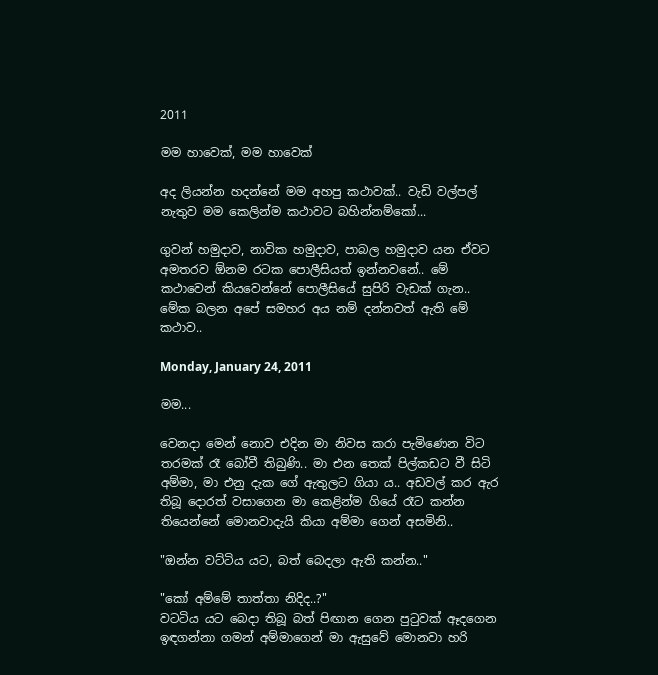2011

මම හාවෙක්, මම හාවෙක්

අද ලියන්න හදන්නේ මම අහපු කථාවක්.. වැඩි වල්පල් නැතුව මම කෙලින්ම කථාවට බහින්නම්කෝ...

ගුවන් හමුදාව, නාවික හමුදාව, පාබල හමුදාව යන ඒවට අමතරව ඕනම රටක පොලීසියත් ඉන්නවනේ.. මේ කථාවෙන් කියවෙන්නේ පොලීසියේ සුපිරි වැඩක් ගැන.. මේක බලන අපේ සමහර අය නම් දන්නවත් ඇති මේ කථාව..

Monday, January 24, 2011

මම...

වෙනදා මෙන් නොව එදින මා නිවස කරා පැමිණෙන විට තරමක් රෑ බෝවී තිබුණි.. මා එන තෙක් පිල්කඩට වී සිටි අම්මා, මා එනු දැක ගේ ඇතුලට ගියා ය.. අඩවල් කර ඇර තිබූ දොරත් වසාගෙන මා කෙළින්ම ගියේ රෑට කන්න තියෙන්නේ මොනවාදැයි කියා අම්මා ගෙන් අසමිනි..

"ඔන්න වට්ටිය යට, බත් බෙදලා ඇති කන්න.."

"කෝ අම්මේ තාත්තා නිදිද..?"
වටටිය යට බෙදා තිබූ බත් පිඟාන ගෙන පුටුවක් ඈදගෙන ඉඳගන්නා ගමන් අම්මාගෙන් මා ඇසුවේ මොනවා හරි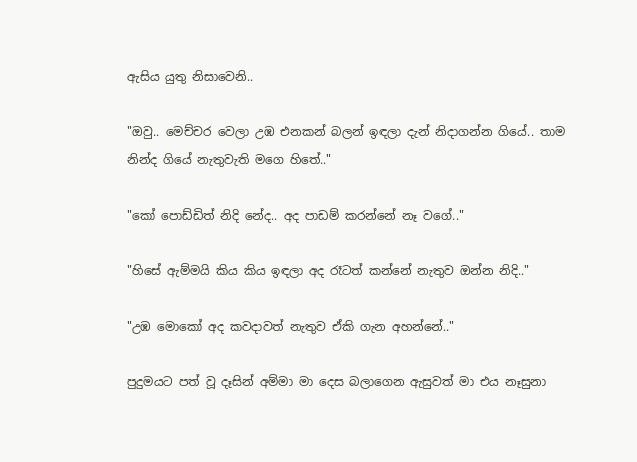ඇසිය යුතු නිසාවෙනි..

"ඔවු.. මෙච්චර වෙලා උඹ එනකන් බලන් ඉඳලා දැන් නිදාගන්න ගියේ.. තාම නින්ද ගියේ නැතුවැති මගෙ හිතේ.."

"කෝ පොඩ්ඩිත් නිදි නේද.. අද පාඩම් කරන්නේ නෑ වගේ.."

"හිසේ ඇම්මයි කිය කිය ඉඳලා අද රෑටත් කන්නේ නැතුව ඔන්න නිදි.."

"උඹ මොකෝ අද කවදාවත් නැතුව ඒකි ගැන අහන්නේ.."

පුදුමයට පත් වූ දෑසින් අම්මා මා දෙස බලාගෙන ඇසුවත් මා එය නෑසුනා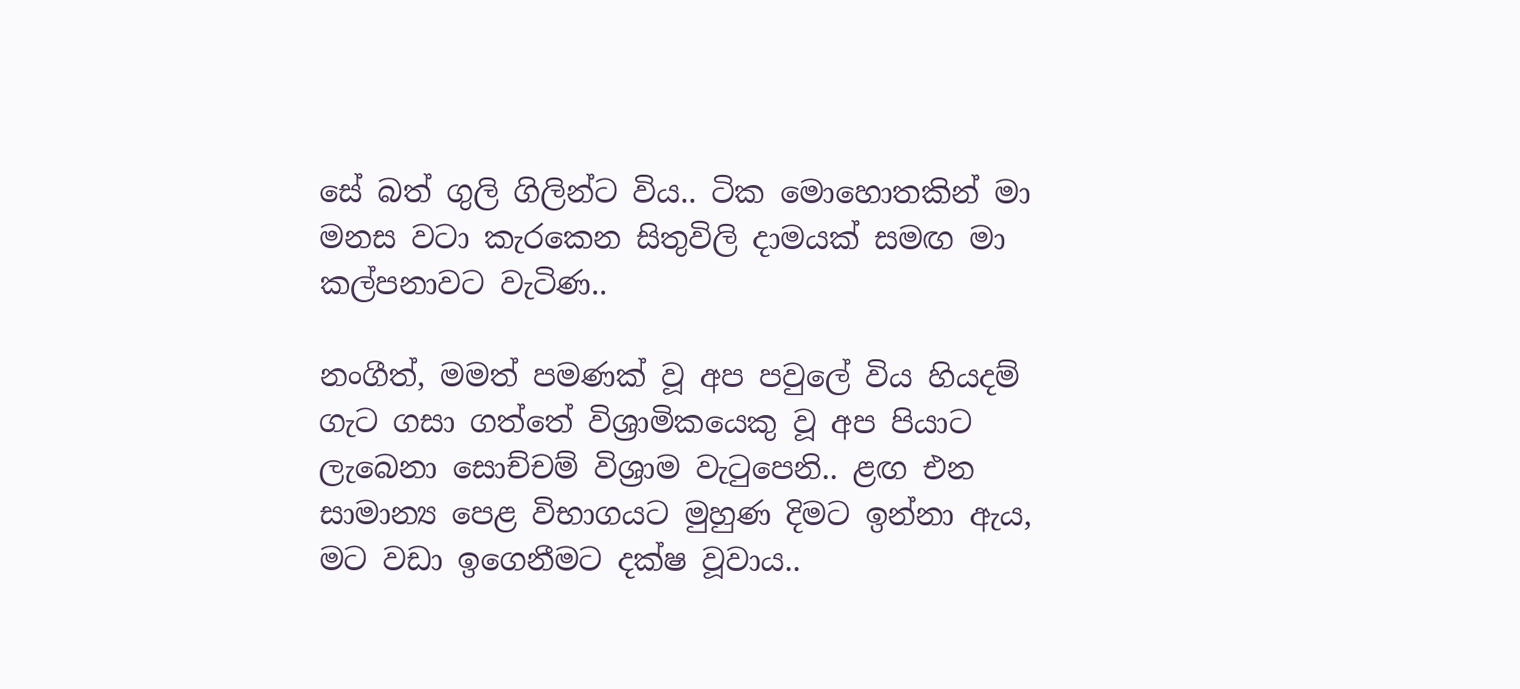සේ බත් ගුලි ගිලින්ට විය.. ටික මොහොතකින් මා මනස වටා කැරකෙන සිතුවිලි දාමයක් සමඟ මා කල්පනාවට වැටිණ..

නංගීත්, මමත් පමණක් වූ අප පවුලේ විය හියදම් ගැට ගසා ගත්තේ විශ්‍රාමිකයෙකු වූ අප පියාට ලැබෙනා සොච්චම් විශ්‍රාම වැටුපෙනි.. ළඟ එන සාමාන්‍ය පෙළ විභාගයට මුහුණ දිමට ඉන්නා ඇය, මට වඩා ඉගෙනීමට දක්ෂ වූවාය..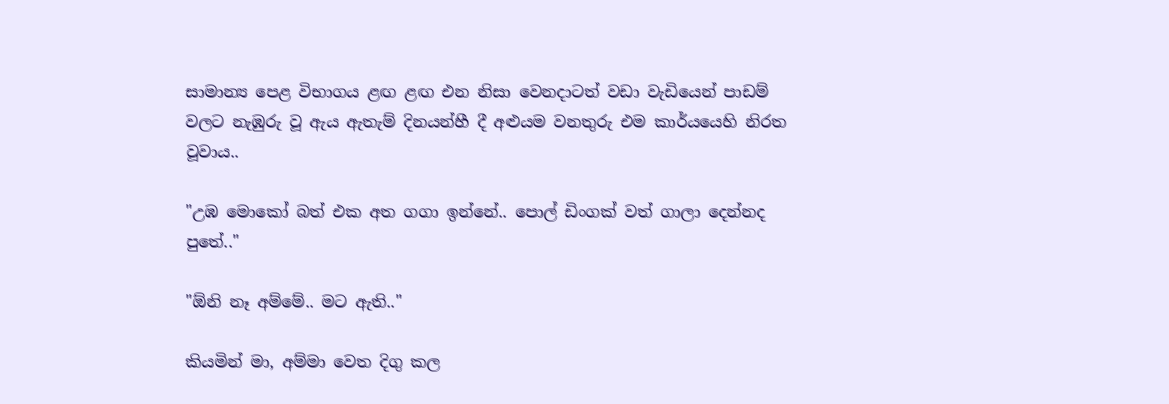සාමාන්‍ය පෙළ විභාගය ළඟ ළඟ එන නිසා වෙනදාටත් වඩා වැඩියෙන් පාඩම් වලට නැඹුරු වූ ඇය ඇතැම් දිනයන්හී දී අළුයම වනතුරු එම කාර්යයෙහි නිරත වූවාය..

"උඹ මොකෝ බත් එක අත ගගා ඉන්නේ.. පොල් ඩිංගක් වත් ගාලා දෙන්නද පුතේ.."

"ඕනි නෑ අම්මේ.. මට ඇති.."

කියමින් මා, අම්මා වෙත දිගු කල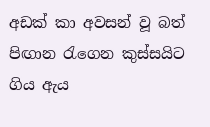අඩක් කා අවසන් වූ බත් පිඟාන රැගෙන කුස්සයිට ගිය ඇය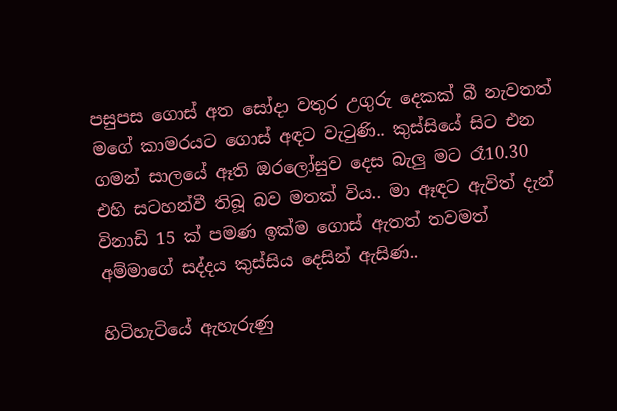පසුපස ගොස් අත සෝදා වතුර උගුරු දෙකක් බී නැවතත් මගේ කාමරයට ගොස් අඳට වැටුණි.. කුස්සියේ සිට එන ගමන් සාලයේ ඈති ඔරලෝසුව දෙස බැලු මට රෑ10.30 එහි සටහන්වී තිබූ බව මතක් විය.. මා ඈඳට ඇවිත් දැන් විනාඩි 15 ක් පමණ ඉක්ම ගොස් ඇතත් තවමත් අම්මාගේ සද්දය කුස්සිය දෙසින් ඇසිණ..

හිටිහැටියේ ඇහැරුණු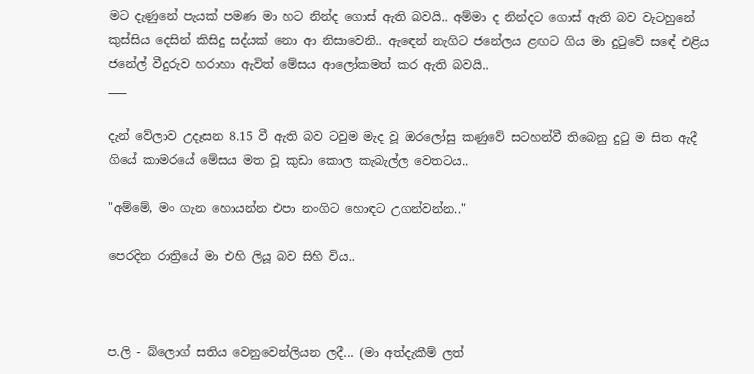මට දැණුනේ පැයක් පමණ මා හට නින්ද ගොස් ඇති බවයි.. අම්මා ද නින්දට ගොස් ඇති බව වැටහුනේ කුස්සිය දෙසින් කිසිදු සද්යක් නො ආ නිසාවෙනි.. ඇඳෙන් නැගිට ජනේලය ළඟට ගිය මා දුටුවේ සඳේ එළිය ජනේල් වීදුරුව හරාහා ඇවිත් මේසය ආලෝකමත් කර ඇති බවයි..
___

දැන් වේලාව උදෑසන 8.15 වී ඇති බව ටවුම මැද වූ ඔරලෝසු කණුවේ සටහන්වී තිබෙනු දුටු ම සිත ඇදී ගියේ කාමරයේ මේසය මත වූ කුඩා කොල කැබැල්ල වෙතටය..

"අම්මේ, මං ගැන හොයන්න එපා නංගිට හොඳට උගන්වන්න.."

පෙරදින රාත්‍රියේ මා එහි ලියූ බව සිහි විය..



ප.ලි - බ්ලොග් සතිය වෙනුවෙන්ලියන ලදී... (මා අත්දැකීම් ලත්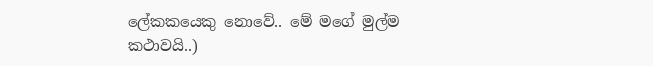ලේකකයෙකු නොවේ.. මේ මගේ මුල්ම කථාවයි..)